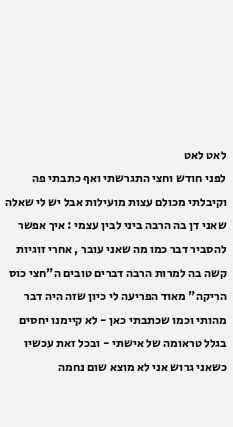לאט לאט
לפני חודש וחצי התגרשתי ואף כתבתי פה וקיבלתי מכולם עצות מועילות אבל יש לי שאלה שאני דן בה הרבה ביני לבין עצמי : איך אפשר להסביר דבר כמו מה שאני עובר , אחרי זוגיות קשה בה למרות הרבה דברים טובים ה"חצי כוס הריקה" מאוד הפריעה לי כיון שזה היה דבר מהותי וכמו שכתבתי כאן - לא קיימנו יחסים בגלל טראומה של אישתי - ובכל זאת עכשיו כשאני גרוש אני לא מוצא שום נחמה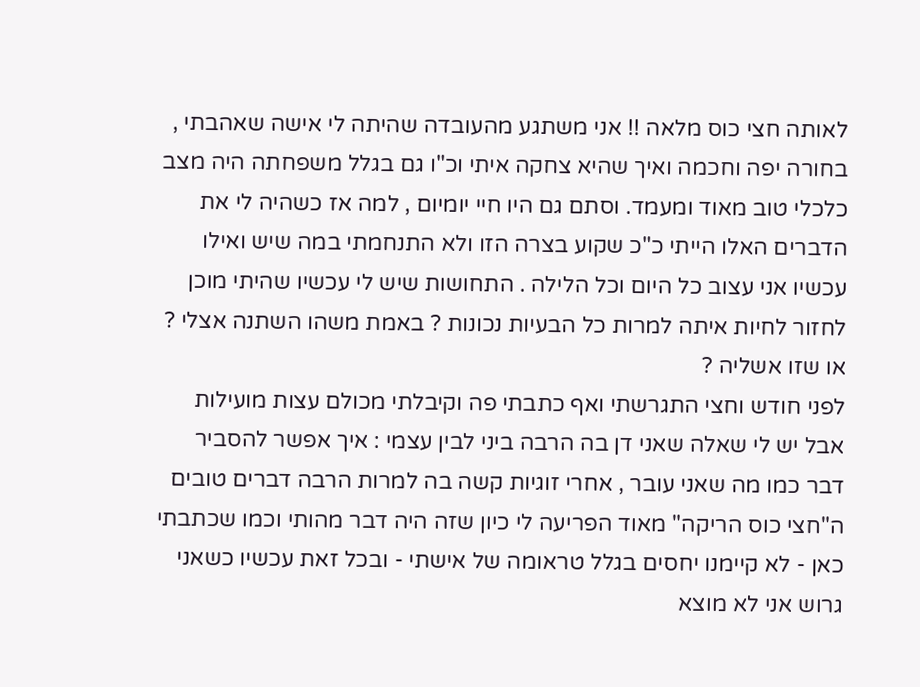לאותה חצי כוס מלאה !! אני משתגע מהעובדה שהיתה לי אישה שאהבתי , בחורה יפה וחכמה ואיך שהיא צחקה איתי וכ"ו גם בגלל משפחתה היה מצב כלכלי טוב מאוד ומעמד. וסתם גם היו חיי יומיום , למה אז כשהיה לי את הדברים האלו הייתי כ"כ שקוע בצרה הזו ולא התנחמתי במה שיש ואילו עכשיו אני עצוב כל היום וכל הלילה . התחושות שיש לי עכשיו שהיתי מוכן לחזור לחיות איתה למרות כל הבעיות נכונות ? באמת משהו השתנה אצלי ? או שזו אשליה ?
לפני חודש וחצי התגרשתי ואף כתבתי פה וקיבלתי מכולם עצות מועילות אבל יש לי שאלה שאני דן בה הרבה ביני לבין עצמי : איך אפשר להסביר דבר כמו מה שאני עובר , אחרי זוגיות קשה בה למרות הרבה דברים טובים ה"חצי כוס הריקה" מאוד הפריעה לי כיון שזה היה דבר מהותי וכמו שכתבתי כאן - לא קיימנו יחסים בגלל טראומה של אישתי - ובכל זאת עכשיו כשאני גרוש אני לא מוצא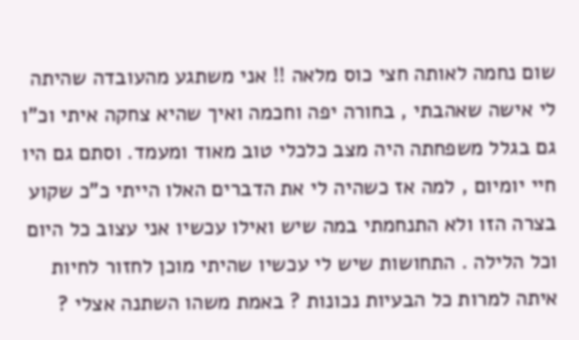שום נחמה לאותה חצי כוס מלאה !! אני משתגע מהעובדה שהיתה לי אישה שאהבתי , בחורה יפה וחכמה ואיך שהיא צחקה איתי וכ"ו גם בגלל משפחתה היה מצב כלכלי טוב מאוד ומעמד. וסתם גם היו חיי יומיום , למה אז כשהיה לי את הדברים האלו הייתי כ"כ שקוע בצרה הזו ולא התנחמתי במה שיש ואילו עכשיו אני עצוב כל היום וכל הלילה . התחושות שיש לי עכשיו שהיתי מוכן לחזור לחיות איתה למרות כל הבעיות נכונות ? באמת משהו השתנה אצלי ?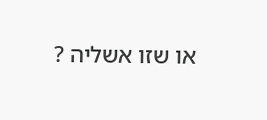או שזו אשליה ?